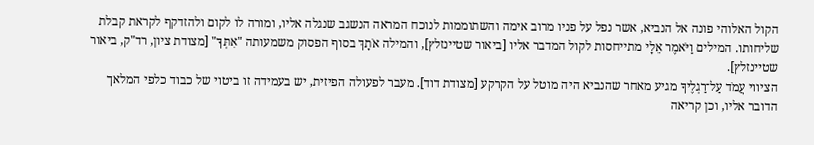הקול האלוהי פונה אל הנביא, אשר נפל על פניו מרוב אימה והשתוממות לנוכח המראה הנשגב שנגלה אליו, ומורה לו לקום ולהזדקף לקראת קבלת שליחותו. המילים וַיֹּאמֶר אֵלָי מתייחסות לקול המדבר אליו [ביאור שטיינזלץ], והמילה אֹתָךְ בסוף הפסוק משמעותה "אִתְּךָ" [מצודת ציון, רד"ק, ביאור שטיינזלץ].
הציווי עֲמֹד עַל־רַגְלֶיךָ מגיע מאחר שהנביא היה מוטל על הקרקע [מצודת דוד]. מעבר לפעולה הפיזית, יש בעמידה זו ביטוי של כבוד כלפי המלאך הדובר אליו, וכן קריאה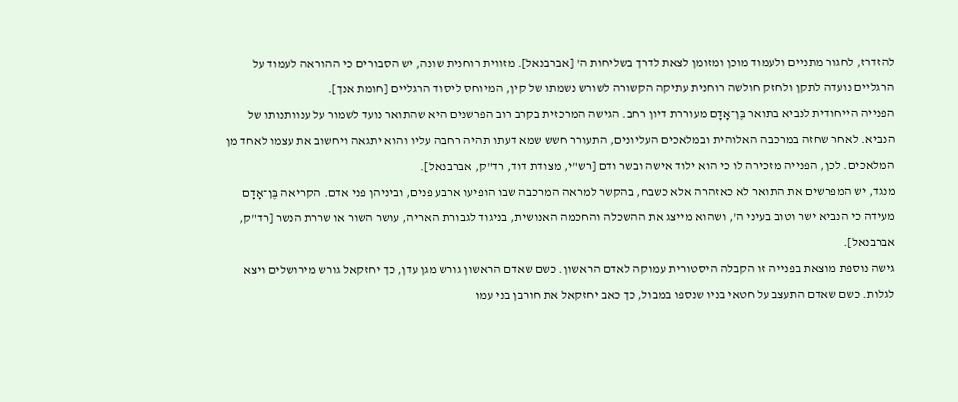להזדרז, לחגור מתניים ולעמוד מוכן ומזומן לצאת לדרך בשליחות ה' [אברבנאל]. מזווית רוחנית שונה, יש הסבורים כי ההוראה לעמוד על הרגליים נועדה לתקן ולחזק חולשה רוחנית עתיקה הקשורה לשורש נשמתו של קין, המיוחס ליסוד הרגליים [חומת אנך].
הפנייה הייחודית לנביא בתואר בֶּן־אָדָם מעוררת דיון רחב. הגישה המרכזית בקרב רוב הפרשנים היא שהתואר נועד לשמור על ענוותנותו של הנביא. לאחר שחזה במרכבה האלוהית ובמלאכים העליונים, התעורר חשש שמא דעתו תהיה רחבה עליו והוא יתגאה ויחשוב את עצמו לאחד מן המלאכים. לכן, הפנייה מזכירה לו כי הוא ילוד אישה ובשר ודם [רש"י, מצודת דוד, רד"ק, אברבנאל].
מנגד, יש המפרשים את התואר לא כאזהרה אלא כשבח, בהקשר למראה המרכבה שבו הופיעו ארבע פנים, וביניהן פני אדם. הקריאה בֶּן־אָדָם מעידה כי הנביא ישר וטוב בעיני ה', ושהוא מייצג את ההשכלה והחכמה האנושית, בניגוד לגבורת האריה, עושר השור או שררת הנשר [רד"ק, אברבנאל].
גישה נוספת מוצאת בפנייה זו הקבלה היסטורית עמוקה לאדם הראשון. כשם שאדם הראשון גורש מגן עדן, כך יחזקאל גורש מירושלים ויצא לגלות. כשם שאדם התעצב על חטאי בניו שנספו במבול, כך כאב יחזקאל את חורבן בני עמו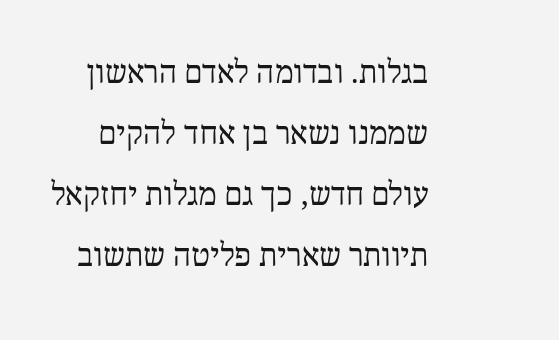בגלות. ובדומה לאדם הראשון שממנו נשאר בן אחד להקים עולם חדש, כך גם מגלות יחזקאל תיוותר שארית פליטה שתשוב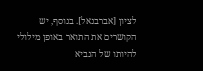לציון [אברבנאל]. בנוסף, יש הקושרים את התואר באופן מילולי להיותו של הנביא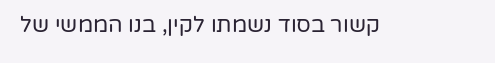קשור בסוד נשמתו לקין, בנו הממשי של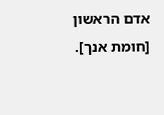אדם הראשון [חומת אנך].